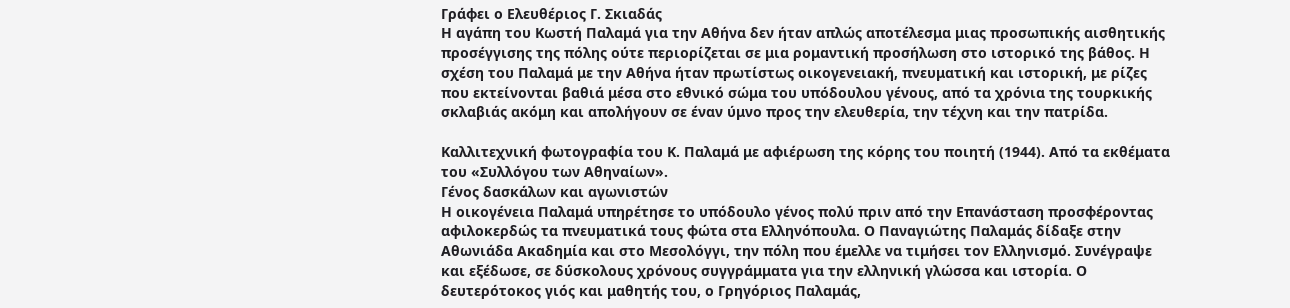Γράφει ο Ελευθέριος Γ. Σκιαδάς
Η αγάπη του Κωστή Παλαμά για την Αθήνα δεν ήταν απλώς αποτέλεσμα μιας προσωπικής αισθητικής προσέγγισης της πόλης ούτε περιορίζεται σε μια ρομαντική προσήλωση στο ιστορικό της βάθος. Η σχέση του Παλαμά με την Αθήνα ήταν πρωτίστως οικογενειακή, πνευματική και ιστορική, με ρίζες που εκτείνονται βαθιά μέσα στο εθνικό σώμα του υπόδουλου γένους, από τα χρόνια της τουρκικής σκλαβιάς ακόμη και απολήγουν σε έναν ύμνο προς την ελευθερία, την τέχνη και την πατρίδα.

Καλλιτεχνική φωτογραφία του Κ. Παλαμά με αφιέρωση της κόρης του ποιητή (1944). Από τα εκθέματα του «Συλλόγου των Αθηναίων».
Γένος δασκάλων και αγωνιστών
Η οικογένεια Παλαμά υπηρέτησε το υπόδουλο γένος πολύ πριν από την Επανάσταση προσφέροντας αφιλοκερδώς τα πνευματικά τους φώτα στα Ελληνόπουλα. Ο Παναγιώτης Παλαμάς δίδαξε στην Αθωνιάδα Ακαδημία και στο Μεσολόγγι, την πόλη που έμελλε να τιμήσει τον Ελληνισμό. Συνέγραψε και εξέδωσε, σε δύσκολους χρόνους συγγράμματα για την ελληνική γλώσσα και ιστορία. Ο δευτερότοκος γιός και μαθητής του, ο Γρηγόριος Παλαμάς,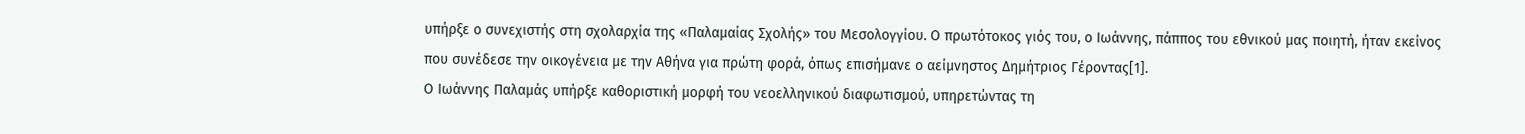υπήρξε ο συνεχιστής στη σχολαρχία της «Παλαμαίας Σχολής» του Μεσολογγίου. Ο πρωτότοκος γιός του, ο Ιωάννης, πάππος του εθνικού μας ποιητή, ήταν εκείνος που συνέδεσε την οικογένεια με την Αθήνα για πρώτη φορά, όπως επισήμανε ο αείμνηστος Δημήτριος Γέροντας[1].
Ο Ιωάννης Παλαμάς υπήρξε καθοριστική μορφή του νεοελληνικού διαφωτισμού, υπηρετώντας τη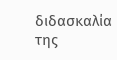διδασκαλία της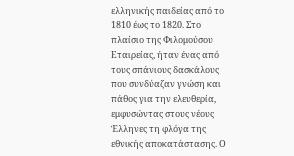ελληνικής παιδείας από το 1810 έως το 1820. Στο πλαίσιο της Φιλομούσου Εταιρείας, ήταν ένας από τους σπάνιους δασκάλους που συνδύαζαν γνώση και πάθος για την ελευθερία, εμφυσώντας στους νέους Έλληνες τη φλόγα της εθνικής αποκατάστασης. Ο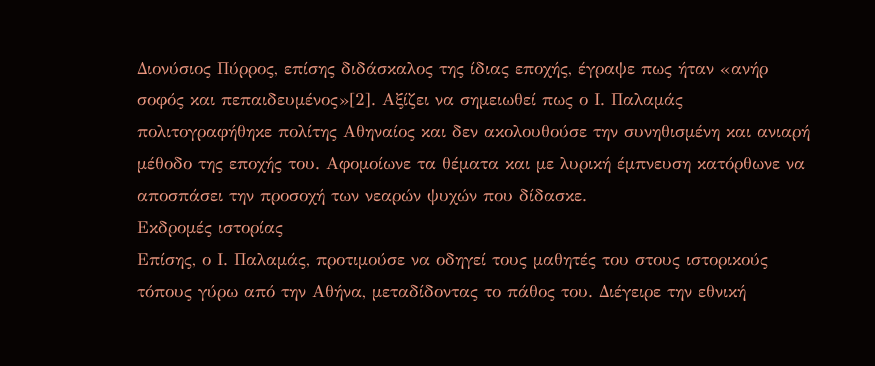Διονύσιος Πύρρος, επίσης διδάσκαλος της ίδιας εποχής, έγραψε πως ήταν «ανήρ σοφός και πεπαιδευμένος»[2]. Αξίζει να σημειωθεί πως ο Ι. Παλαμάς πολιτογραφήθηκε πολίτης Αθηναίος και δεν ακολουθούσε την συνηθισμένη και ανιαρή μέθοδο της εποχής του. Αφομοίωνε τα θέματα και με λυρική έμπνευση κατόρθωνε να αποσπάσει την προσοχή των νεαρών ψυχών που δίδασκε.
Εκδρομές ιστορίας
Επίσης, ο Ι. Παλαμάς, προτιμούσε να οδηγεί τους μαθητές του στους ιστορικούς τόπους γύρω από την Αθήνα, μεταδίδοντας το πάθος του. Διέγειρε την εθνική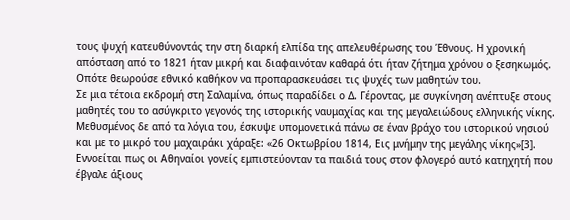τους ψυχή κατευθύνοντάς την στη διαρκή ελπίδα της απελευθέρωσης του Έθνους. Η χρονική απόσταση από το 1821 ήταν μικρή και διαφαινόταν καθαρά ότι ήταν ζήτημα χρόνου ο ξεσηκωμός. Οπότε θεωρούσε εθνικό καθήκον να προπαρασκευάσει τις ψυχές των μαθητών του.
Σε μια τέτοια εκδρομή στη Σαλαμίνα, όπως παραδίδει ο Δ. Γέροντας, με συγκίνηση ανέπτυξε στους μαθητές του το ασύγκριτο γεγονός της ιστορικής ναυμαχίας και της μεγαλειώδους ελληνικής νίκης. Μεθυσμένος δε από τα λόγια του, έσκυψε υπομονετικά πάνω σε έναν βράχο του ιστορικού νησιού και με το μικρό του μαχαιράκι χάραξε: «26 Οκτωβρίου 1814, Εις μνήμην της μεγάλης νίκης»[3]. Εννοείται πως οι Αθηναίοι γονείς εμπιστεύονταν τα παιδιά τους στον φλογερό αυτό κατηχητή που έβγαλε άξιους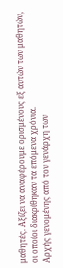μαθητές. Αξίζει να αναφέρουμε ορισμένους εξ αυτών των μαθητών, οι οποίοι διακρίθηκαν τα επόμενα χρόνια.
Αρχής γενομένης από τον γενάρχη των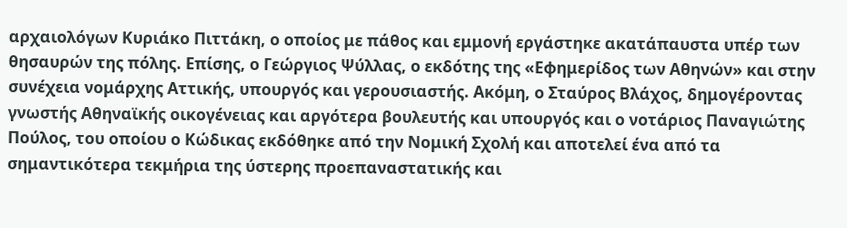αρχαιολόγων Κυριάκο Πιττάκη, ο οποίος με πάθος και εμμονή εργάστηκε ακατάπαυστα υπέρ των θησαυρών της πόλης. Επίσης, ο Γεώργιος Ψύλλας, ο εκδότης της «Εφημερίδος των Αθηνών» και στην συνέχεια νομάρχης Αττικής, υπουργός και γερουσιαστής. Ακόμη, ο Σταύρος Βλάχος, δημογέροντας γνωστής Αθηναϊκής οικογένειας και αργότερα βουλευτής και υπουργός και ο νοτάριος Παναγιώτης Πούλος, του οποίου ο Κώδικας εκδόθηκε από την Νομική Σχολή και αποτελεί ένα από τα σημαντικότερα τεκμήρια της ύστερης προεπαναστατικής και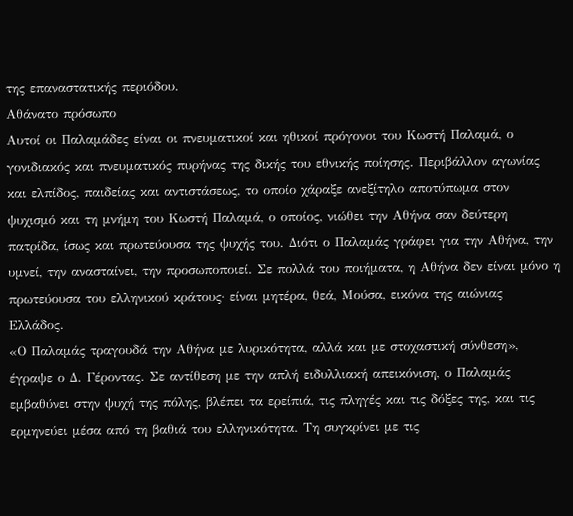της επαναστατικής περιόδου.
Αθάνατο πρόσωπο
Αυτοί οι Παλαμάδες είναι οι πνευματικοί και ηθικοί πρόγονοι του Κωστή Παλαμά, ο γονιδιακός και πνευματικός πυρήνας της δικής του εθνικής ποίησης. Περιβάλλον αγωνίας και ελπίδος, παιδείας και αντιστάσεως, το οποίο χάραξε ανεξίτηλο αποτύπωμα στον ψυχισμό και τη μνήμη του Κωστή Παλαμά, ο οποίος, νιώθει την Αθήνα σαν δεύτερη πατρίδα, ίσως και πρωτεύουσα της ψυχής του. Διότι ο Παλαμάς γράφει για την Αθήνα, την υμνεί, την ανασταίνει, την προσωποποιεί. Σε πολλά του ποιήματα, η Αθήνα δεν είναι μόνο η πρωτεύουσα του ελληνικού κράτους· είναι μητέρα, θεά, Μούσα, εικόνα της αιώνιας Ελλάδος.
«Ο Παλαμάς τραγουδά την Αθήνα με λυρικότητα, αλλά και με στοχαστική σύνθεση», έγραψε ο Δ. Γέροντας. Σε αντίθεση με την απλή ειδυλλιακή απεικόνιση, ο Παλαμάς εμβαθύνει στην ψυχή της πόλης, βλέπει τα ερείπιά, τις πληγές και τις δόξες της, και τις ερμηνεύει μέσα από τη βαθιά του ελληνικότητα. Τη συγκρίνει με τις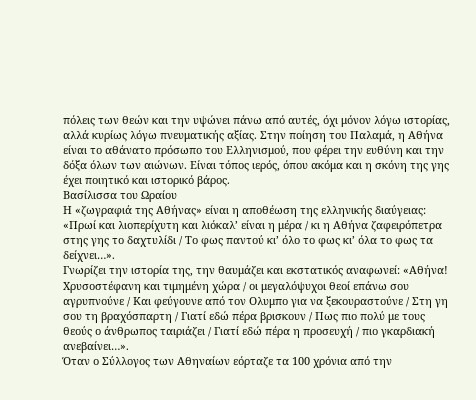πόλεις των θεών και την υψώνει πάνω από αυτές, όχι μόνον λόγω ιστορίας, αλλά κυρίως λόγω πνευματικής αξίας. Στην ποίηση του Παλαμά, η Αθήνα είναι το αθάνατο πρόσωπο του Ελληνισμού, που φέρει την ευθύνη και την δόξα όλων των αιώνων. Είναι τόπος ιερός, όπου ακόμα και η σκόνη της γης έχει ποιητικό και ιστορικό βάρος.
Βασίλισσα του Ωραίου
Η «ζωγραφιά της Αθήνας» είναι η αποθέωση της ελληνικής διαύγειας: «Πρωί και λιοπερίχυτη και λιόκαλ’ είναι η μέρα / κι η Αθήνα ζαφειρόπετρα στης γης το δαχτυλίδι / Το φως παντού κι’ όλο το φως κι’ όλα το φως τα δείχνει…».
Γνωρίζει την ιστορία της, την θαυμάζει και εκστατικός αναφωνεί: «Αθήνα! Χρυσοστέφανη και τιμημένη χώρα / οι μεγαλόψυχοι θεοί επάνω σου αγρυπνούνε / Και φεύγουνε από τον Ολυμπο για να ξεκουραστούνε / Στη γη σου τη βραχόσπαρτη / Γιατί εδώ πέρα βρισκουν / Πως πιο πολύ με τους θεούς ο άνθρωπος ταιριάζει / Γιατί εδώ πέρα η προσευχή / πιο γκαρδιακή ανεβαίνει…».
Όταν ο Σύλλογος των Αθηναίων εόρταζε τα 100 χρόνια από την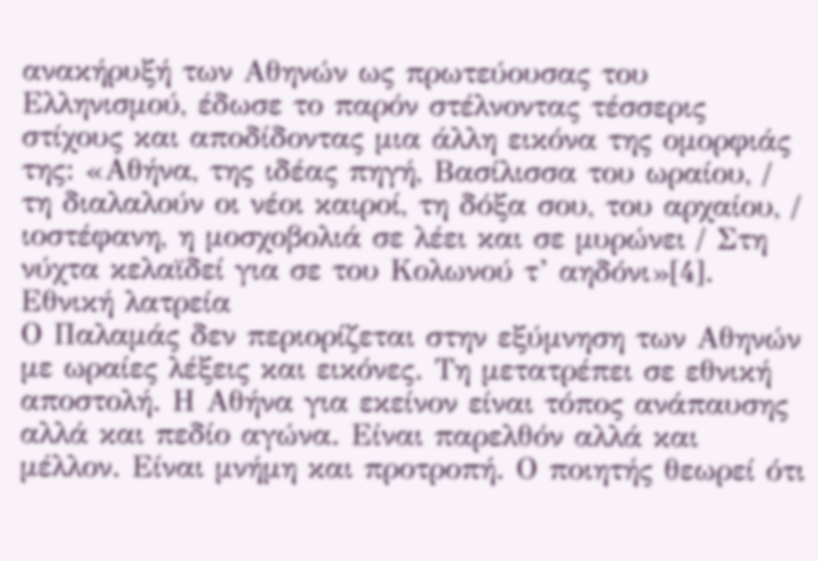ανακήρυξή των Αθηνών ως πρωτεύουσας του Ελληνισμού, έδωσε το παρόν στέλνοντας τέσσερις στίχους και αποδίδοντας μια άλλη εικόνα της ομορφιάς της: «Αθήνα, της ιδέας πηγή, Βασίλισσα του ωραίου, / τη διαλαλούν οι νέοι καιροί, τη δόξα σου, του αρχαίου, / ιοστέφανη, η μοσχοβολιά σε λέει και σε μυρώνει / Στη νύχτα κελαϊδεί για σε του Κολωνού τ’ αηδόνι»[4].
Εθνική λατρεία
Ο Παλαμάς δεν περιορίζεται στην εξύμνηση των Αθηνών με ωραίες λέξεις και εικόνες. Τη μετατρέπει σε εθνική αποστολή. Η Αθήνα για εκείνον είναι τόπος ανάπαυσης αλλά και πεδίο αγώνα. Είναι παρελθόν αλλά και μέλλον. Είναι μνήμη και προτροπή. Ο ποιητής θεωρεί ότι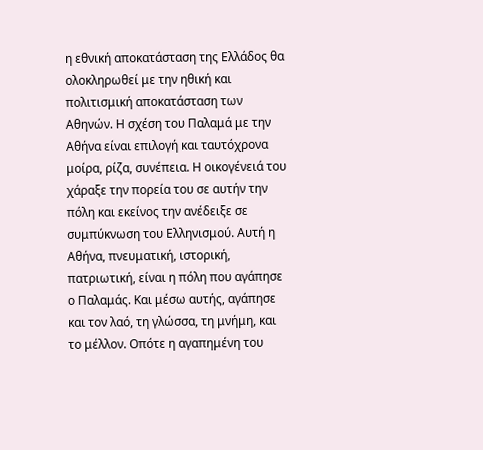η εθνική αποκατάσταση της Ελλάδος θα ολοκληρωθεί με την ηθική και πολιτισμική αποκατάσταση των Αθηνών. Η σχέση του Παλαμά με την Αθήνα είναι επιλογή και ταυτόχρονα μοίρα, ρίζα, συνέπεια. Η οικογένειά του χάραξε την πορεία του σε αυτήν την πόλη και εκείνος την ανέδειξε σε συμπύκνωση του Ελληνισμού. Αυτή η Αθήνα, πνευματική, ιστορική, πατριωτική, είναι η πόλη που αγάπησε ο Παλαμάς. Και μέσω αυτής, αγάπησε και τον λαό, τη γλώσσα, τη μνήμη, και το μέλλον. Οπότε η αγαπημένη του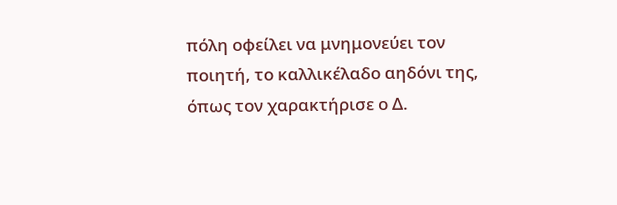πόλη οφείλει να μνημονεύει τον ποιητή, το καλλικέλαδο αηδόνι της, όπως τον χαρακτήρισε ο Δ.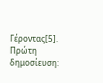Γέροντας[5].
Πρώτη δημοσίευση: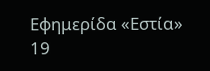Εφημερίδα «Εστία» 19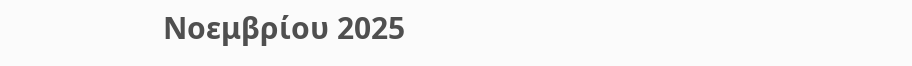Νοεμβρίου 2025